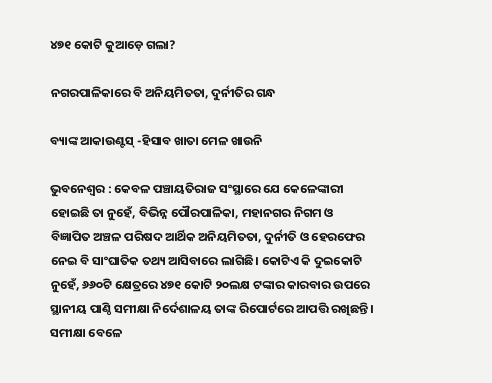୪୭୧ କୋଟି କୁଆଡ଼େ ଗଲା?

ନଗରପାଳିକାରେ ବି ଅନିୟମିତତା, ଦୁର୍ନୀତିର ଗନ୍ଧ

ବ୍ୟାଙ୍କ ଆକାଉଣ୍ଟସ୍‌ -ହିସାବ ଖାତା ମେଳ ଖାଉନି

ଭୁବନେଶ୍ୱର : କେବଳ ପଞ୍ଚାୟତିରାଜ ସଂସ୍ଥାରେ ଯେ କେଳେଙ୍କାରୀ ହୋଇଛି ତା ନୁହେଁ, ବିଭିନ୍ନ ପୌରପାଳିକା, ମହାନଗର ନିଗମ ଓ ବିଜ୍ଞାପିତ ଅଞ୍ଚଳ ପରିଷଦ ଆର୍ଥିକ ଅନିୟମିତତା, ଦୁର୍ନୀତି ଓ ହେରଫେର ନେଇ ବି ସାଂଘାତିକ ତଥ୍ୟ ଆସିବାରେ ଲାଗିଛି। କୋଟିଏ କି ଦୁଇକୋଟି ନୁହେଁ, ୬୬୦ଟି କ୍ଷେତ୍ରରେ ୪୭୧ କୋଟି ୨୦ଲକ୍ଷ ଟଙ୍କାର କାରବାର ଉପରେ ସ୍ଥାନୀୟ ପାଣ୍ଠି ସମୀକ୍ଷା ନିର୍ଦେଶାଳୟ ତାଙ୍କ ରିପୋର୍ଟରେ ଆପତ୍ତି ରଖିଛନ୍ତି। ସମୀକ୍ଷା ବେଳେ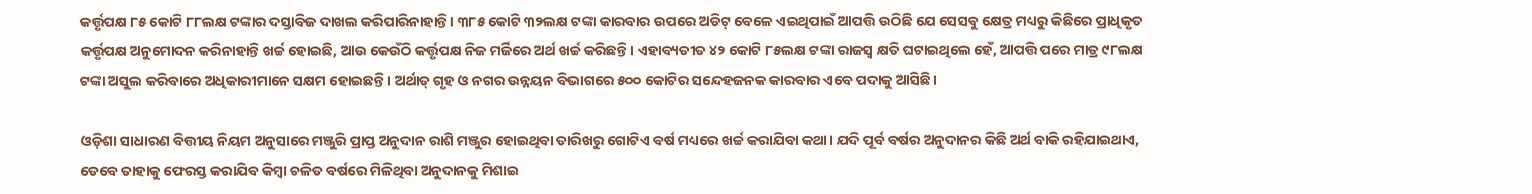କର୍ତ୍ତୃପକ୍ଷ ୮୫ କୋଟି ୮୮ଲକ୍ଷ ଟଙ୍କାର ଦସ୍ତାବିଜ ଦାଖଲ କରିପାରିନାହାନ୍ତି। ୩୮୫ କୋଟି ୩୨ଲକ୍ଷ ଟଙ୍କା କାରବାର ଉପରେ ଅଡିଟ୍‌ ବେଳେ ଏଇଥିପାଇଁ ଆପତ୍ତି ଉଠିଛି ଯେ ସେସବୁ କ୍ଷେତ୍ର ମଧ୍ୟରୁ କିଛିରେ ପ୍ରାଧିକୃତ କର୍ତ୍ତୃପକ୍ଷ ଅନୁମୋଦନ କରିନାହାନ୍ତି ଖର୍ଚ୍ଚ ହୋଇଛି, ଆଉ କେଉଁଠି କର୍ତ୍ତୃପକ୍ଷ ନିଜ ମର୍ଜିରେ ଅର୍ଥ ଖର୍ଚ୍ଚ କରିଛନ୍ତି। ଏହାବ୍ୟତୀତ ୪୨ କୋଟି ୮୫ଲକ୍ଷ ଟଙ୍କା ରାଜସ୍ୱ କ୍ଷତି ଘଟାଇଥିଲେ ହେଁ, ଆପତ୍ତି ପରେ ମାତ୍ର ୯୮ଲକ୍ଷ ଟଙ୍କା ଅସୁଲ କରିବାରେ ଅଧିକାରୀମାନେ ସକ୍ଷମ ହୋଇଛନ୍ତି। ଅର୍ଥାତ୍‌ ଗୃହ ଓ ନଗର ଉନ୍ନୟନ ବିଭାଗରେ ୫୦୦ କୋଟିର ସନ୍ଦେହଜନକ କାରବାର ଏବେ ପଦାକୁ ଆସିଛି।

ଓଡ଼ିଶା ସାଧାରଣ ବିତ୍ତୀୟ ନିୟମ ଅନୁସାରେ ମଞ୍ଜୁରି ପ୍ରାପ୍ତ ଅନୁଦାନ ରାଶି ମଞ୍ଜୁର ହୋଇଥିବା ତାରିଖରୁ ଗୋଟିଏ ବର୍ଷ ମଧ୍ୟରେ ଖର୍ଚ୍ଚ କରାଯିବା କଥା। ଯଦି ପୂର୍ବ ବର୍ଷର ଅନୁଦାନର କିଛି ଅର୍ଥ ବାକି ରହିଯାଇଥାଏ, ତେବେ ତାହାକୁ ଫେରସ୍ତ କରାଯିବ କିମ୍ବା ଚଳିତ ବର୍ଷରେ ମିଳିଥିବା ଅନୁଦାନକୁ ମିଶାଇ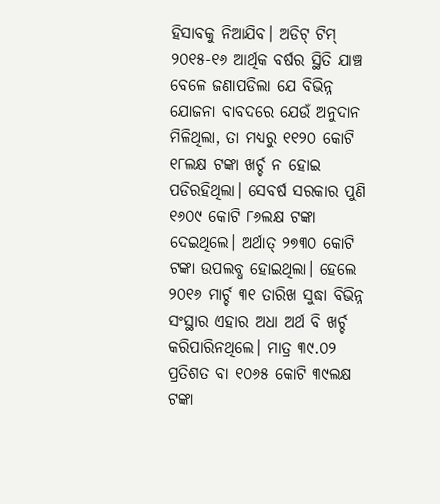ହିସାବକୁ ନିଆଯିବ। ଅଡିଟ୍‌ ଟିମ୍‌ ୨୦୧୫-୧୬ ଆର୍ଥିକ ବର୍ଷର ସ୍ଥିତି ଯାଞ୍ଚ ବେଳେ ଜଣାପଡିଲା ଯେ ବିଭିନ୍ନ ଯୋଜନା ବାବଦରେ ଯେଉଁ ଅନୁଦାନ ମିଳିଥିଲା, ତା ମଧ୍ୟରୁ ୧୧୨୦ କୋଟି ୧୮ଲକ୍ଷ ଟଙ୍କା ଖର୍ଚ୍ଚ ନ ହୋଇ ପଡିରହିଥିଲା। ସେବର୍ଷ ସରକାର ପୁଣି ୧୬୦୯ କୋଟି ୮୬ଲକ୍ଷ ଟଙ୍କା ଦେଇଥିଲେ। ଅର୍ଥାତ୍‌ ୨୭୩୦ କୋଟି ଟଙ୍କା ଉପଲବ୍ଧ ହୋଇଥିଲା। ହେଲେ ୨୦୧୬ ମାର୍ଚ୍ଚ ୩୧ ତାରିଖ ସୁଦ୍ଧା ବିଭିନ୍ନ ସଂସ୍ଥାର ଏହାର ଅଧା ଅର୍ଥ ବି ଖର୍ଚ୍ଚ କରିପାରିନଥିଲେ। ମାତ୍ର ୩୯.୦୨ ପ୍ରତିଶତ ବା ୧୦୬୫ କୋଟି ୩୯ଲକ୍ଷ ଟଙ୍କା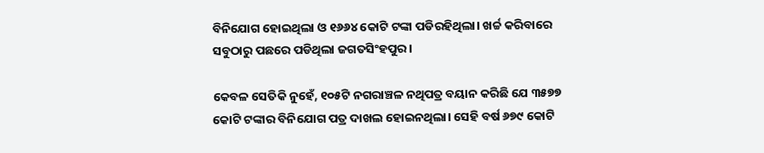ବିନିଯୋଗ ହୋଇଥିଲା ଓ ୧୬୬୪ କୋଟି ଟଙ୍କା ପଡିରହିଥିଲା। ଖର୍ଚ୍ଚ କରିବାରେ ସବୁଠାରୁ ପଛରେ ପଡିଥିଲା ଜଗତସିଂହପୁର।

କେବଳ ସେତିକି ନୁହେଁ, ୧୦୫ଟି ନଗରାଞ୍ଚଳ ନଥିପତ୍ର ବୟାନ କରିଛି ଯେ ୩୫୭୭ କୋଟି ଟଙ୍କାର ବିନିଯୋଗ ପତ୍ର ଦାଖଲ ହୋଇନଥିଲା। ସେହି ବର୍ଷ ୬୭୯ କୋଟି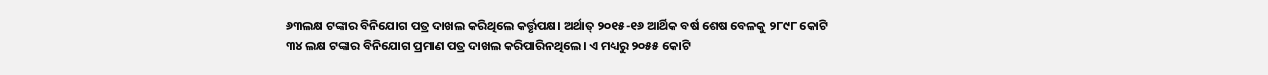୬୩ଲକ୍ଷ ଟଙ୍କାର ବିନିଯୋଗ ପତ୍ର ଦାଖଲ କରିଥିଲେ କର୍ତ୍ତୃପକ୍ଷ। ଅର୍ଥାତ୍‌ ୨୦୧୫-୧୬ ଆର୍ଥିକ ବର୍ଷ ଶେଷ ବେଳକୁ ୨୮୯୮ କୋଟି ୩୪ ଲକ୍ଷ ଟଙ୍କାର ବିନିଯୋଗ ପ୍ରମାଣ ପତ୍ର ଦାଖଲ କରିପାରିନଥିଲେ। ଏ ମଧ୍ୟରୁ ୨୦୫୫ କୋଟି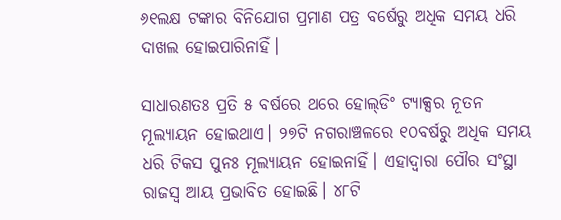୬୧ଲକ୍ଷ ଟଙ୍କାର ବିନିଯୋଗ ପ୍ରମାଣ ପତ୍ର ବର୍ଷେରୁ ଅଧିକ ସମୟ ଧରି ଦାଖଲ ହୋଇପାରିନାହିଁ।

ସାଧାରଣତଃ ପ୍ରତି ୫ ବର୍ଷରେ ଥରେ ହୋଲ୍‌ଡିଂ ଟ୍ୟାକ୍ସର ନୂତନ ମୂଲ୍ୟାୟନ ହୋଇଥାଏ। ୨୭ଟି ନଗରାଞ୍ଚଳରେ ୧୦ବର୍ଷରୁ ଅଧିକ ସମୟ ଧରି ଟିକସ ପୁନଃ ମୂଲ୍ୟାୟନ ହୋଇନାହିଁ। ଏହାଦ୍ୱାରା ପୌର ସଂସ୍ଥା ରାଜସ୍ୱ ଆୟ ପ୍ରଭାବିତ ହୋଇଛି। ୪୮ଟି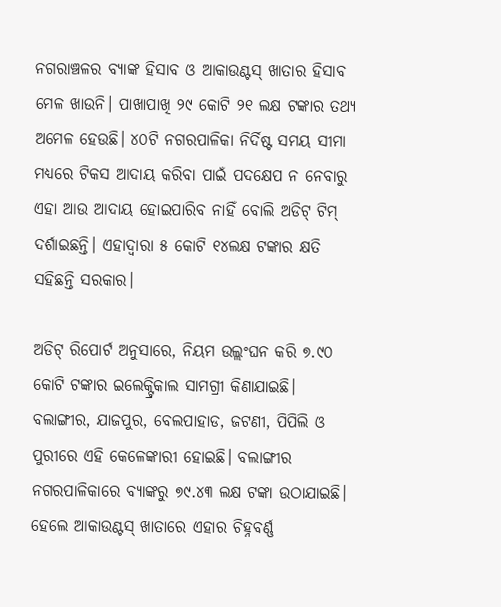ନଗରାଞ୍ଚଳର ବ୍ୟାଙ୍କ ହିସାବ ଓ ଆକାଉଣ୍ଟସ୍‌ ଖାତାର ହିସାବ ମେଳ ଖାଉନି। ପାଖାପାଖି ୨୯ କୋଟି ୨୧ ଲକ୍ଷ ଟଙ୍କାର ତଥ୍ୟ ଅମେଳ ହେଉଛି। ୪୦ଟି ନଗରପାଳିକା ନିର୍ଦିଷ୍ଟ ସମୟ ସୀମା ମଧ୍ୟରେ ଟିକସ ଆଦାୟ କରିବା ପାଇଁ ପଦକ୍ଷେପ ନ ନେବାରୁ ଏହା ଆଉ ଆଦାୟ ହୋଇପାରିବ ନାହିଁ ବୋଲି ଅଡିଟ୍‌ ଟିମ୍‌ ଦର୍ଶାଇଛନ୍ତି। ଏହାଦ୍ୱାରା ୫ କୋଟି ୧୪ଲକ୍ଷ ଟଙ୍କାର କ୍ଷତି ସହିଛନ୍ତି ସରକାର।

ଅଡିଟ୍‌ ରିପୋର୍ଟ ଅନୁସାରେ, ନିୟମ ଉଲ୍ଲଂଘନ କରି ୭.୯୦ କୋଟି ଟଙ୍କାର ଇଲେକ୍ଟ୍ରିକାଲ ସାମଗ୍ରୀ କିଣାଯାଇଛି। ବଲାଙ୍ଗୀର, ଯାଜପୁର, ବେଲପାହାଡ, ଜଟଣୀ, ପିପିଲି ଓ ପୁରୀରେ ଏହି କେଳେଙ୍କାରୀ ହୋଇଛି। ବଲାଙ୍ଗୀର ନଗରପାଳିକାରେ ବ୍ୟାଙ୍କରୁ ୭୯.୪୩ ଲକ୍ଷ ଟଙ୍କା ଉଠାଯାଇଛି। ହେଲେ ଆକାଉଣ୍ଟସ୍‌ ଖାତାରେ ଏହାର ଚିହ୍ନବର୍ଣ୍ଣ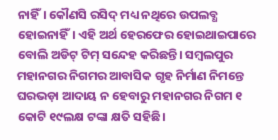ନାହିଁ। କୌଣସି ରସିଦ୍‌ ମଧ୍ୟ ନଥିରେ ଉପଲବ୍ଧ ହୋଇନାହିଁ। ଏହି ଅର୍ଥ ହେରଫେର ହୋଇଥାଇପାରେ ବୋଲି ଅଡିଟ୍‌ ଟିମ୍‌ ସନ୍ଦେହ କରିଛନ୍ତି। ସମ୍ବଲପୁର ମହାନଗର ନିଗମର ଆବାସିକ ଗୃହ ନିର୍ମାଣ ନିମନ୍ତେ ଘରଭଡ଼ା ଆଦାୟ ନ ହେବାରୁ ମହାନଗର ନିଗମ ୧ କୋଟି ୧୯ଲକ୍ଷ ଟଙ୍କା କ୍ଷତି ସହିଛି।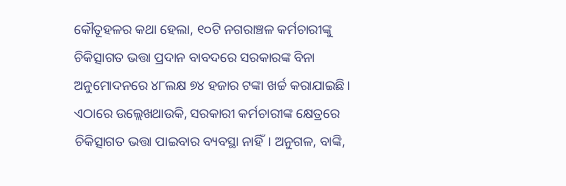କୌତୂହଳର କଥା ହେଲା, ୧୦ଟି ନଗରାଞ୍ଚଳ କର୍ମଚାରୀଙ୍କୁ ଚିକିତ୍ସାଗତ ଭତ୍ତା ପ୍ରଦାନ ବାବଦରେ ସରକାରଙ୍କ ବିନା ଅନୁମୋଦନରେ ୪୮ଲକ୍ଷ ୭୪ ହଜାର ଟଙ୍କା ଖର୍ଚ୍ଚ କରାଯାଇଛି। ଏଠାରେ ଉଲ୍ଲେଖଥାଉକି, ସରକାରୀ କର୍ମଚାରୀଙ୍କ କ୍ଷେତ୍ରରେ ଚିକିତ୍ସାଗତ ଭତ୍ତା ପାଇବାର ବ୍ୟବସ୍ଥା ନାହିଁ। ଅନୁଗଳ, ବାଙ୍କି,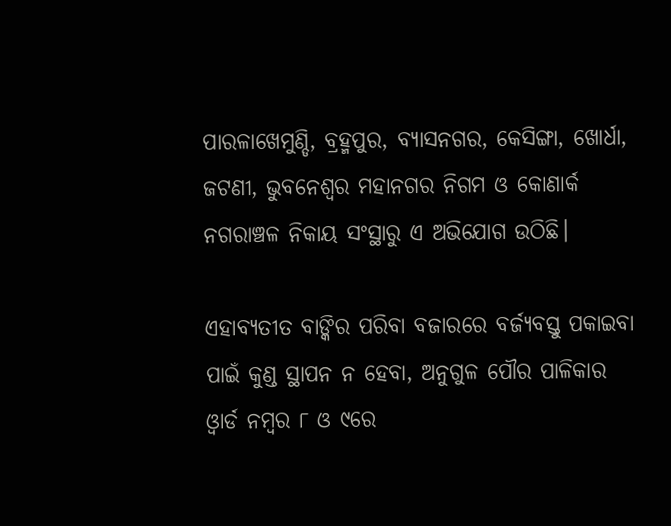ପାରଳାଖେମୁଣ୍ଡି, ବ୍ରହ୍ମପୁର, ବ୍ୟାସନଗର, କେସିଙ୍ଗା, ଖୋର୍ଧା, ଜଟଣୀ, ଭୁବନେଶ୍ୱର ମହାନଗର ନିଗମ ଓ କୋଣାର୍କ ନଗରାଞ୍ଚଳ ନିକାୟ ସଂସ୍ଥାରୁ ଏ ଅଭିଯୋଗ ଉଠିଛି।

ଏହାବ୍ୟତୀତ ବାଙ୍କିର ପରିବା ବଜାରରେ ବର୍ଜ୍ୟବସ୍ତୁ ପକାଇବା ପାଇଁ କୁଣ୍ଡ ସ୍ଥାପନ ନ ହେବା, ଅନୁଗୁଳ ପୌର ପାଳିକାର ଓ୍ଵାର୍ଡ ନମ୍ବର ୮ ଓ ୯ରେ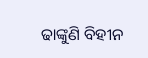ଢାଙ୍କୁଣି ବିହୀନ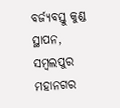ବର୍ଜ୍ୟବସ୍ତୁ କୁଣ୍ଡ ସ୍ଥାପନ, ସମ୍ବଲପୁର ମହାନଗର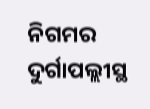ନିଗମର ଦୁର୍ଗାପଲ୍ଲୀସ୍ଥ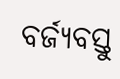ବର୍ଜ୍ୟବସ୍ତୁ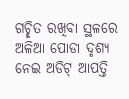ଗଚ୍ଛିତ ରଖିବା ସ୍ଥଳରେ ଅଳିଆ ପୋଡା ଦୃଶ୍ୟ ନେଇ ଅଡିଟ୍‌ ଆପତ୍ତି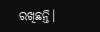ରଖିଛନ୍ତି।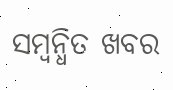ସମ୍ବନ୍ଧିତ ଖବର